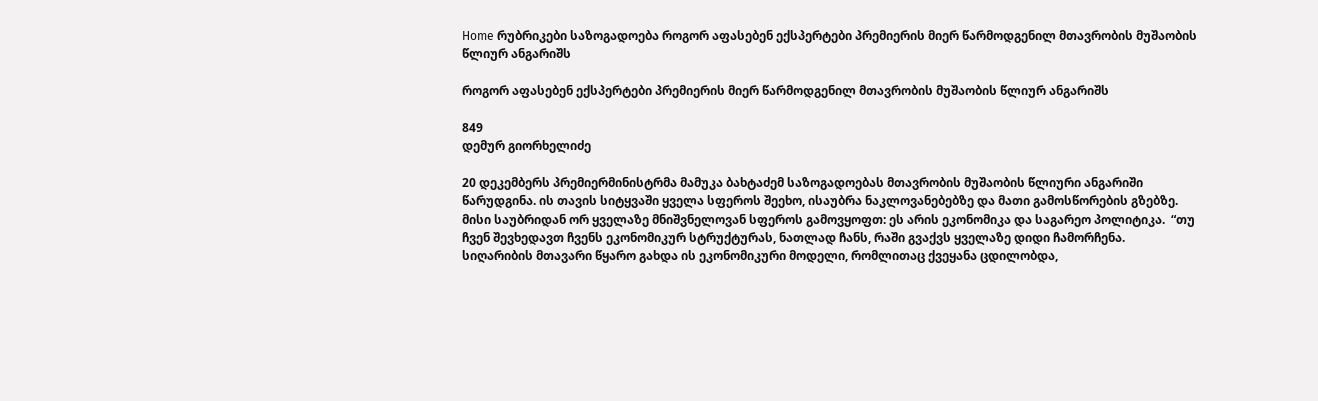Home რუბრიკები საზოგადოება როგორ აფასებენ ექსპერტები პრემიერის მიერ წარმოდგენილ მთავრობის მუშაობის წლიურ ანგარიშს

როგორ აფასებენ ექსპერტები პრემიერის მიერ წარმოდგენილ მთავრობის მუშაობის წლიურ ანგარიშს

849
დემურ გიორხელიძე

20 დეკემბერს პრემიერმინისტრმა მამუკა ბახტაძემ საზოგადოებას მთავრობის მუშაობის წლიური ანგარიში წარუდგინა. ის თავის სიტყვაში ყველა სფეროს შეეხო, ისაუბრა ნაკლოვანებებზე და მათი გამოსწორების გზებზე. მისი საუბრიდან ორ ყველაზე მნიშვნელოვან სფეროს გამოვყოფთ: ეს არის ეკონომიკა და საგარეო პოლიტიკა.  “თუ ჩვენ შევხედავთ ჩვენს ეკონომიკურ სტრუქტურას, ნათლად ჩანს, რაში გვაქვს ყველაზე დიდი ჩამორჩენა. სიღარიბის მთავარი წყარო გახდა ის ეკონომიკური მოდელი, რომლითაც ქვეყანა ცდილობდა,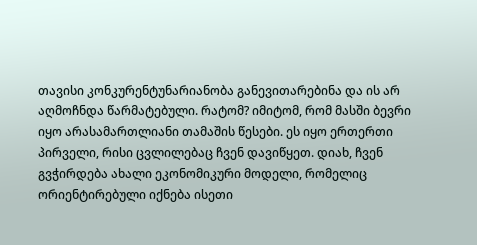თავისი კონკურენტუნარიანობა განევითარებინა და ის არ აღმოჩნდა წარმატებული. რატომ? იმიტომ, რომ მასში ბევრი იყო არასამართლიანი თამაშის წესები. ეს იყო ერთერთი პირველი, რისი ცვლილებაც ჩვენ დავიწყეთ. დიახ, ჩვენ გვჭირდება ახალი ეკონომიკური მოდელი, რომელიც ორიენტირებული იქნება ისეთი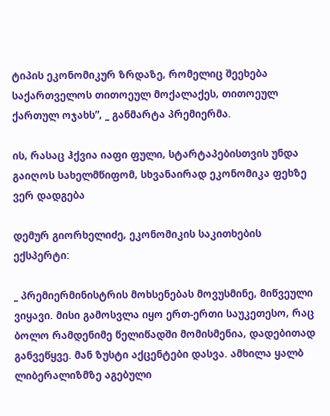ტიპის ეკონომიკურ ზრდაზე, რომელიც შეეხება საქართველოს თითოეულ მოქალაქეს, თითოეულ ქართულ ოჯახს”, _ განმარტა პრემიერმა.

ის, რასაც ჰქვია იაფი ფული, სტარტაპებისთვის უნდა გაიღოს სახელმწიფომ, სხვანაირად ეკონომიკა ფეხზე ვერ დადგება

დემურ გიორხელიძე, ეკონომიკის საკითხების ექსპერტი:

_ პრემიერმინისტრის მოხსენებას მოვუსმინე, მიწვეული ვიყავი. მისი გამოსვლა იყო ერთ-ერთი საუკეთესო, რაც ბოლო რამდენიმე წელიწადში მომისმენია, დადებითად განვეწყვე. მან ზუსტი აქცენტები დასვა. ამხილა ყალბ ლიბერალიზმზე აგებული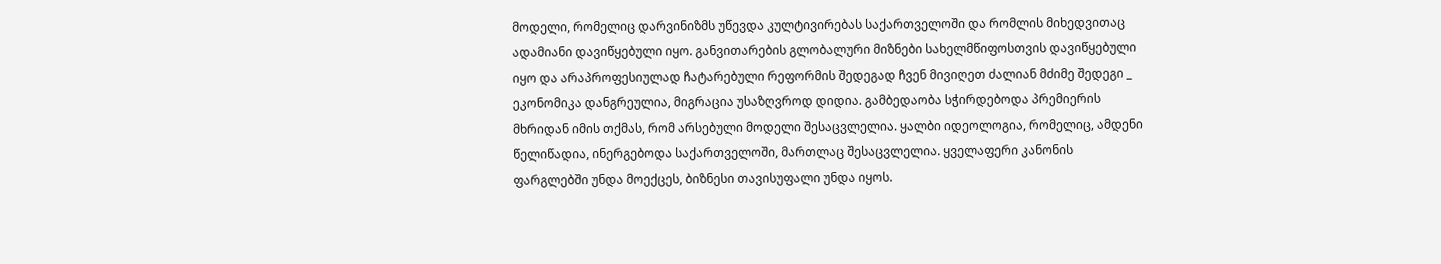მოდელი, რომელიც დარვინიზმს უწევდა კულტივირებას საქართველოში და რომლის მიხედვითაც ადამიანი დავიწყებული იყო. განვითარების გლობალური მიზნები სახელმწიფოსთვის დავიწყებული იყო და არაპროფესიულად ჩატარებული რეფორმის შედეგად ჩვენ მივიღეთ ძალიან მძიმე შედეგი _ ეკონომიკა დანგრეულია, მიგრაცია უსაზღვროდ დიდია. გამბედაობა სჭირდებოდა პრემიერის მხრიდან იმის თქმას, რომ არსებული მოდელი შესაცვლელია. ყალბი იდეოლოგია, რომელიც, ამდენი წელიწადია, ინერგებოდა საქართველოში, მართლაც შესაცვლელია. ყველაფერი კანონის ფარგლებში უნდა მოექცეს, ბიზნესი თავისუფალი უნდა იყოს.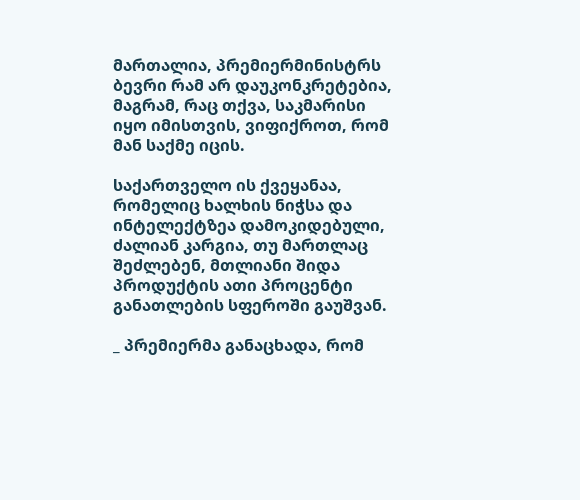მართალია, პრემიერმინისტრს ბევრი რამ არ დაუკონკრეტებია, მაგრამ, რაც თქვა, საკმარისი იყო იმისთვის, ვიფიქროთ, რომ მან საქმე იცის.

საქართველო ის ქვეყანაა, რომელიც ხალხის ნიჭსა და ინტელექტზეა დამოკიდებული, ძალიან კარგია, თუ მართლაც შეძლებენ, მთლიანი შიდა პროდუქტის ათი პროცენტი განათლების სფეროში გაუშვან.

_ პრემიერმა განაცხადა, რომ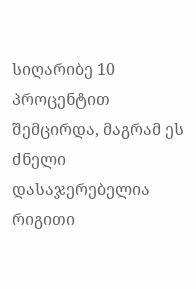სიღარიბე 10 პროცენტით შემცირდა, მაგრამ ეს ძნელი დასაჯერებელია რიგითი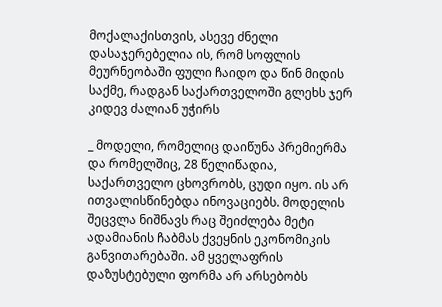მოქალაქისთვის, ასევე ძნელი დასაჯერებელია ის, რომ სოფლის მეურნეობაში ფული ჩაიდო და წინ მიდის საქმე, რადგან საქართველოში გლეხს ჯერ კიდევ ძალიან უჭირს

_ მოდელი, რომელიც დაიწუნა პრემიერმა და რომელშიც, 28 წელიწადია, საქართველო ცხოვრობს, ცუდი იყო. ის არ ითვალისწინებდა ინოვაციებს. მოდელის შეცვლა ნიშნავს რაც შეიძლება მეტი ადამიანის ჩაბმას ქვეყნის ეკონომიკის განვითარებაში. ამ ყველაფრის დაზუსტებული ფორმა არ არსებობს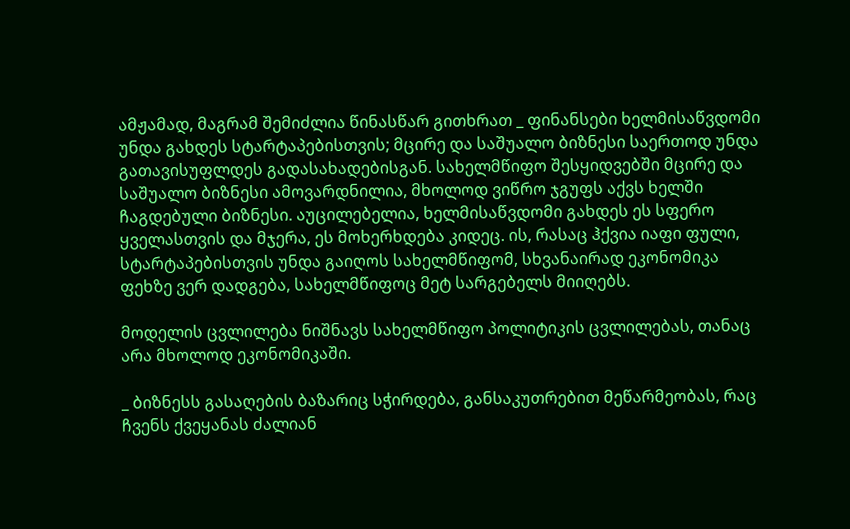ამჟამად, მაგრამ შემიძლია წინასწარ გითხრათ _ ფინანსები ხელმისაწვდომი უნდა გახდეს სტარტაპებისთვის; მცირე და საშუალო ბიზნესი საერთოდ უნდა გათავისუფლდეს გადასახადებისგან. სახელმწიფო შესყიდვებში მცირე და საშუალო ბიზნესი ამოვარდნილია, მხოლოდ ვიწრო ჯგუფს აქვს ხელში ჩაგდებული ბიზნესი. აუცილებელია, ხელმისაწვდომი გახდეს ეს სფერო ყველასთვის და მჯერა, ეს მოხერხდება კიდეც. ის, რასაც ჰქვია იაფი ფული, სტარტაპებისთვის უნდა გაიღოს სახელმწიფომ, სხვანაირად ეკონომიკა ფეხზე ვერ დადგება, სახელმწიფოც მეტ სარგებელს მიიღებს.

მოდელის ცვლილება ნიშნავს სახელმწიფო პოლიტიკის ცვლილებას, თანაც არა მხოლოდ ეკონომიკაში.

_ ბიზნესს გასაღების ბაზარიც სჭირდება, განსაკუთრებით მეწარმეობას, რაც ჩვენს ქვეყანას ძალიან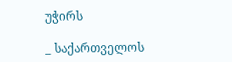უჭირს

_ საქართველოს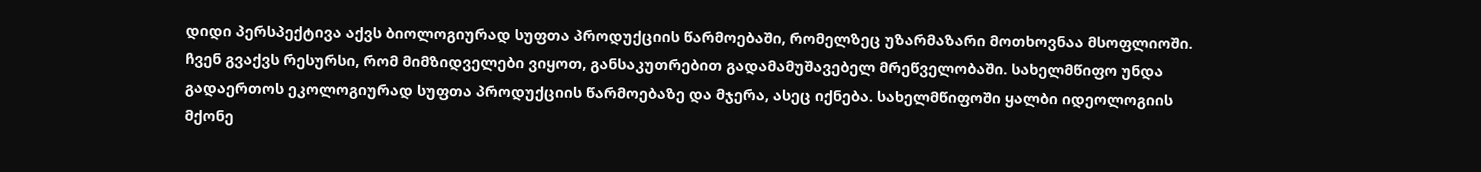დიდი პერსპექტივა აქვს ბიოლოგიურად სუფთა პროდუქციის წარმოებაში, რომელზეც უზარმაზარი მოთხოვნაა მსოფლიოში. ჩვენ გვაქვს რესურსი, რომ მიმზიდველები ვიყოთ, განსაკუთრებით გადამამუშავებელ მრეწველობაში. სახელმწიფო უნდა გადაერთოს ეკოლოგიურად სუფთა პროდუქციის წარმოებაზე და მჯერა, ასეც იქნება. სახელმწიფოში ყალბი იდეოლოგიის მქონე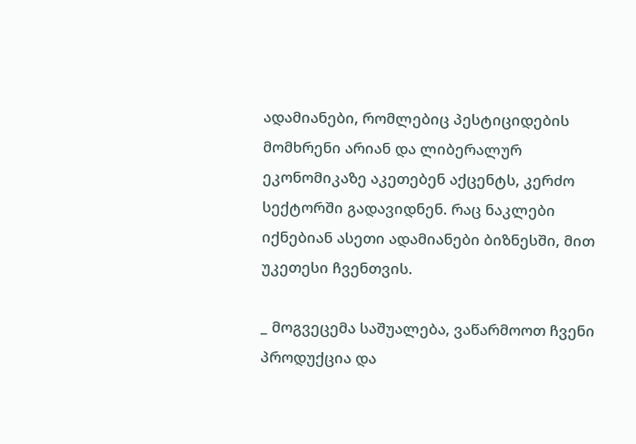ადამიანები, რომლებიც პესტიციდების მომხრენი არიან და ლიბერალურ ეკონომიკაზე აკეთებენ აქცენტს, კერძო სექტორში გადავიდნენ. რაც ნაკლები იქნებიან ასეთი ადამიანები ბიზნესში, მით უკეთესი ჩვენთვის.

_ მოგვეცემა საშუალება, ვაწარმოოთ ჩვენი პროდუქცია და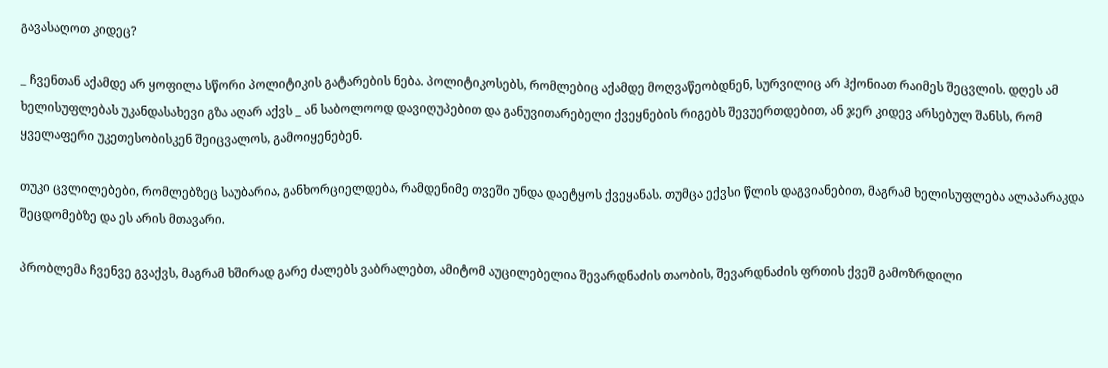გავასაღოთ კიდეც?

_ ჩვენთან აქამდე არ ყოფილა სწორი პოლიტიკის გატარების ნება. პოლიტიკოსებს, რომლებიც აქამდე მოღვაწეობდნენ, სურვილიც არ ჰქონიათ რაიმეს შეცვლის. დღეს ამ ხელისუფლებას უკანდასახევი გზა აღარ აქვს _ ან საბოლოოდ დავიღუპებით და განუვითარებელი ქვეყნების რიგებს შევუერთდებით, ან ჯერ კიდევ არსებულ შანსს, რომ ყველაფერი უკეთესობისკენ შეიცვალოს, გამოიყენებენ.

თუკი ცვლილებები, რომლებზეც საუბარია, განხორციელდება, რამდენიმე თვეში უნდა დაეტყოს ქვეყანას. თუმცა ექვსი წლის დაგვიანებით, მაგრამ ხელისუფლება ალაპარაკდა შეცდომებზე და ეს არის მთავარი.

პრობლემა ჩვენვე გვაქვს, მაგრამ ხშირად გარე ძალებს ვაბრალებთ, ამიტომ აუცილებელია შევარდნაძის თაობის, შევარდნაძის ფრთის ქვეშ გამოზრდილი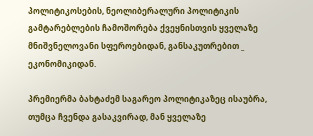პოლიტიკოსების, ნეოლიბერალური პოლიტიკის გამტარებლების ჩამოშორება ქვეყნისთვის ყველაზე მნიშვნელოვანი სფეროებიდან, განსაკუთრებით _ ეკონომიკიდან.

პრემიერმა ბახტაძემ საგარეო პოლიტიკაზეც ისაუბრა, თუმცა ჩვენდა გასაკვირად, მან ყველაზე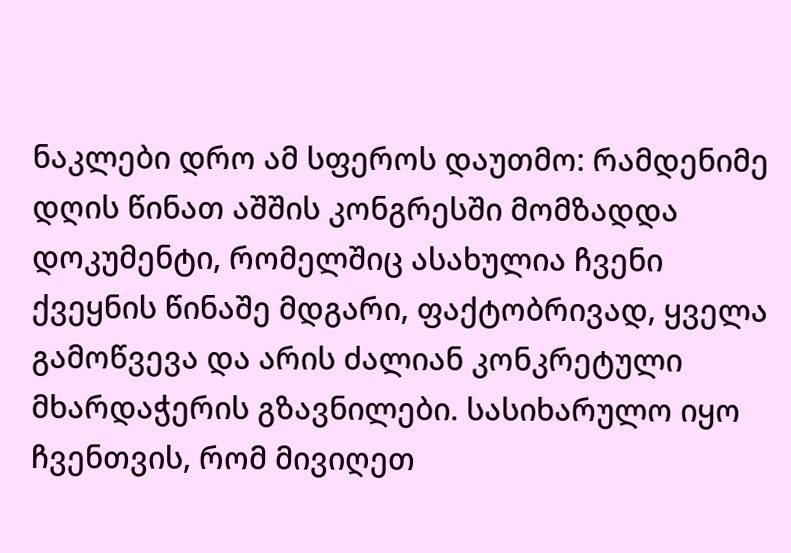ნაკლები დრო ამ სფეროს დაუთმო: რამდენიმე დღის წინათ აშშის კონგრესში მომზადდა დოკუმენტი, რომელშიც ასახულია ჩვენი ქვეყნის წინაშე მდგარი, ფაქტობრივად, ყველა გამოწვევა და არის ძალიან კონკრეტული მხარდაჭერის გზავნილები. სასიხარულო იყო ჩვენთვის, რომ მივიღეთ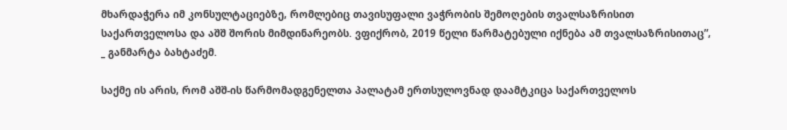მხარდაჭერა იმ კონსულტაციებზე, რომლებიც თავისუფალი ვაჭრობის შემოღების თვალსაზრისით საქართველოსა და აშშ შორის მიმდინარეობს. ვფიქრობ, 2019 წელი წარმატებული იქნება ამ თვალსაზრისითაც”, _ განმარტა ბახტაძემ.

საქმე ის არის, რომ აშშ-ის წარმომადგენელთა პალატამ ერთსულოვნად დაამტკიცა საქართველოს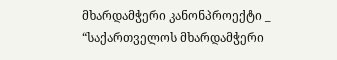მხარდამჭერი კანონპროექტი _ “საქართველოს მხარდამჭერი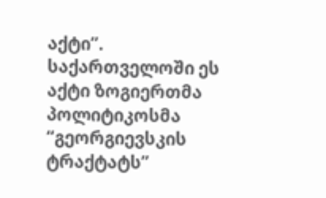აქტი”. საქართველოში ეს აქტი ზოგიერთმა პოლიტიკოსმა “გეორგიევსკის ტრაქტატს”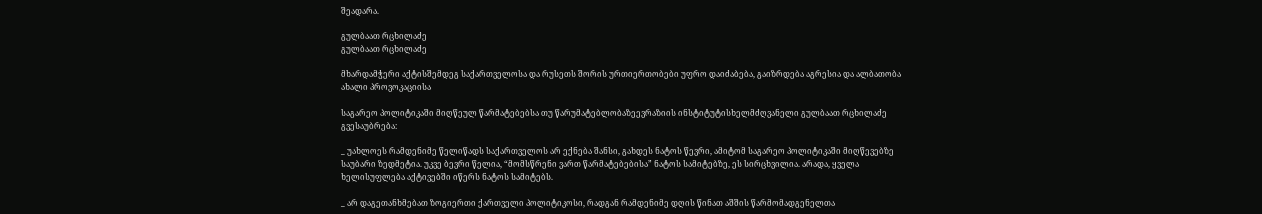შეადარა.

გულბაათ რცხილაძე
გულბაათ რცხილაძე

მხარდამჭერი აქტისშემდეგ საქართველოსა და რუსეთს შორის ურთიერთობები უფრო დაიძაბება, გაიზრდება აგრესია და ალბათობა ახალი პროვოკაციისა

საგარეო პოლიტიკაში მიღწეულ წარმატებებსა თუ წარუმატებლობაზეევრაზიის ინსტიტუტისხელმძღვანელი გულბაათ რცხილაძე გვესაუბრება:

_ უახლოეს რამდენიმე წელიწადს საქართველოს არ ექნება შანსი, გახდეს ნატოს წევრი, ამიტომ საგარეო პოლიტიკაში მიღწევებზე საუბარი ზედმეტია. უკვე ბევრი წელია, “მომსწრენი ვართ წარმატებებისა” ნატოს სამიტებზე, ეს სირცხვილია. არადა, ყველა ხელისუფლება აქტივებში იწერს ნატოს სამიტებს.

_ არ დაგეთანხმებათ ზოგიერთი ქართველი პოლიტიკოსი, რადგან რამდენიმე დღის წინათ აშშის წარმომადგენელთა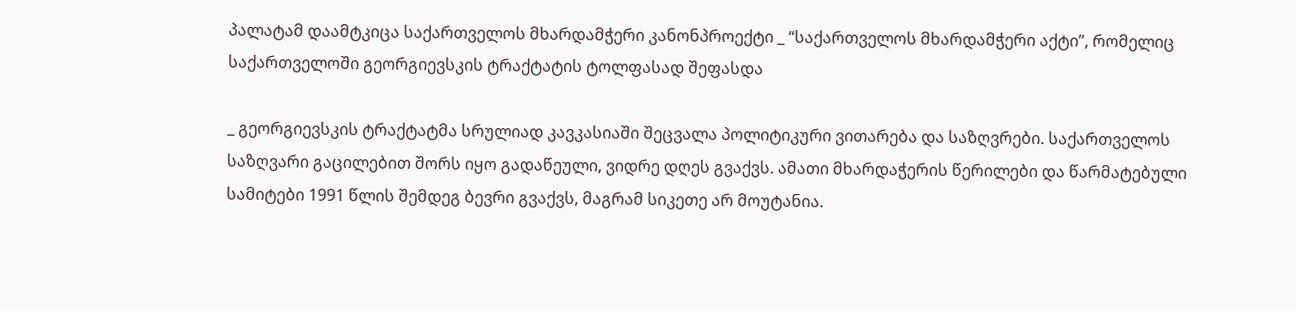პალატამ დაამტკიცა საქართველოს მხარდამჭერი კანონპროექტი _ “საქართველოს მხარდამჭერი აქტი”, რომელიც საქართველოში გეორგიევსკის ტრაქტატის ტოლფასად შეფასდა

_ გეორგიევსკის ტრაქტატმა სრულიად კავკასიაში შეცვალა პოლიტიკური ვითარება და საზღვრები. საქართველოს საზღვარი გაცილებით შორს იყო გადაწეული, ვიდრე დღეს გვაქვს. ამათი მხარდაჭერის წერილები და წარმატებული სამიტები 1991 წლის შემდეგ ბევრი გვაქვს, მაგრამ სიკეთე არ მოუტანია.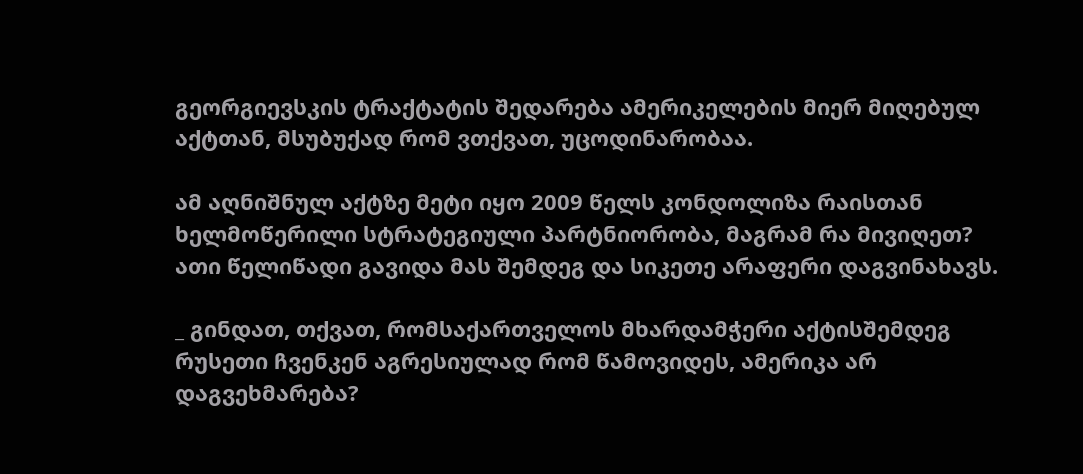გეორგიევსკის ტრაქტატის შედარება ამერიკელების მიერ მიღებულ აქტთან, მსუბუქად რომ ვთქვათ, უცოდინარობაა.

ამ აღნიშნულ აქტზე მეტი იყო 2009 წელს კონდოლიზა რაისთან ხელმოწერილი სტრატეგიული პარტნიორობა, მაგრამ რა მივიღეთ? ათი წელიწადი გავიდა მას შემდეგ და სიკეთე არაფერი დაგვინახავს.

_ გინდათ, თქვათ, რომსაქართველოს მხარდამჭერი აქტისშემდეგ რუსეთი ჩვენკენ აგრესიულად რომ წამოვიდეს, ამერიკა არ დაგვეხმარება?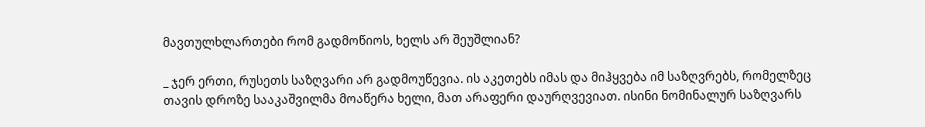მავთულხლართები რომ გადმოწიოს, ხელს არ შეუშლიან?

_ ჯერ ერთი, რუსეთს საზღვარი არ გადმოუწევია. ის აკეთებს იმას და მიჰყვება იმ საზღვრებს, რომელზეც თავის დროზე სააკაშვილმა მოაწერა ხელი, მათ არაფერი დაურღვევიათ. ისინი ნომინალურ საზღვარს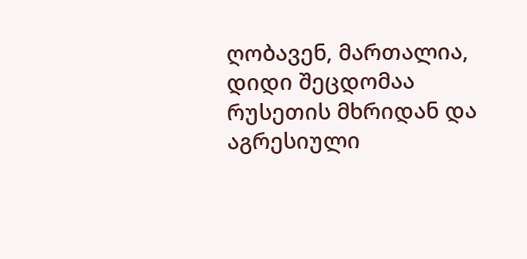ღობავენ, მართალია, დიდი შეცდომაა რუსეთის მხრიდან და აგრესიული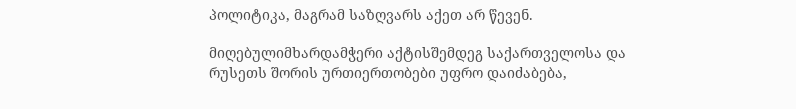პოლიტიკა, მაგრამ საზღვარს აქეთ არ წევენ.

მიღებულიმხარდამჭერი აქტისშემდეგ საქართველოსა და რუსეთს შორის ურთიერთობები უფრო დაიძაბება,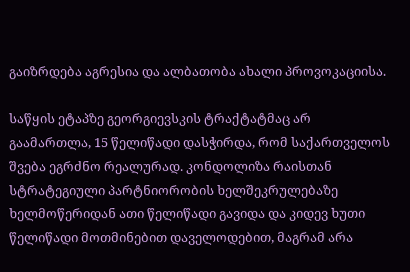გაიზრდება აგრესია და ალბათობა ახალი პროვოკაციისა.

საწყის ეტაპზე გეორგიევსკის ტრაქტატმაც არ გაამართლა, 15 წელიწადი დასჭირდა, რომ საქართველოს შვება ეგრძნო რეალურად. კონდოლიზა რაისთან სტრატეგიული პარტნიორობის ხელშეკრულებაზე ხელმოწერიდან ათი წელიწადი გავიდა და კიდევ ხუთი წელიწადი მოთმინებით დაველოდებით, მაგრამ არა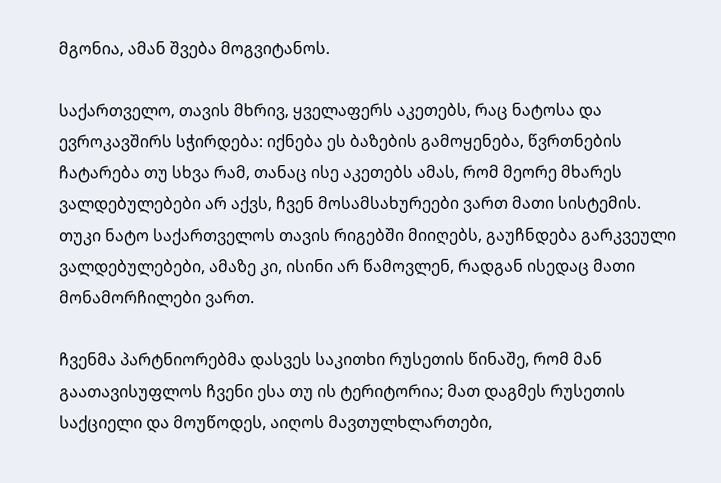მგონია, ამან შვება მოგვიტანოს.

საქართველო, თავის მხრივ, ყველაფერს აკეთებს, რაც ნატოსა და ევროკავშირს სჭირდება: იქნება ეს ბაზების გამოყენება, წვრთნების ჩატარება თუ სხვა რამ, თანაც ისე აკეთებს ამას, რომ მეორე მხარეს ვალდებულებები არ აქვს, ჩვენ მოსამსახურეები ვართ მათი სისტემის. თუკი ნატო საქართველოს თავის რიგებში მიიღებს, გაუჩნდება გარკვეული ვალდებულებები, ამაზე კი, ისინი არ წამოვლენ, რადგან ისედაც მათი მონამორჩილები ვართ.

ჩვენმა პარტნიორებმა დასვეს საკითხი რუსეთის წინაშე, რომ მან გაათავისუფლოს ჩვენი ესა თუ ის ტერიტორია; მათ დაგმეს რუსეთის საქციელი და მოუწოდეს, აიღოს მავთულხლართები,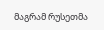მაგრამ რუსეთმა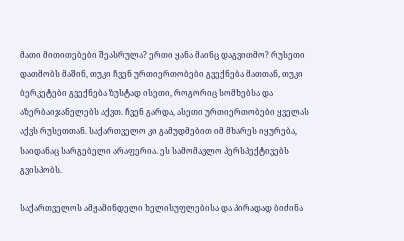მათი მითითებები შეასრულა? ერთი ყანა მაინც დაგვითმო? რუსეთი დათმობს მაშინ, თუკი ჩვენ ურთიერთობები გვექნება მათთან, თუკი ბერკეტები გვექნება ზუსტად ისეთი, როგორიც სომხებსა და აზერბაიჯანელებს აქვთ. ჩვენ გარდა, ასეთი ურთიერთობები ყველას აქვს რუსეთთან. საქართველო კი გამუდმებით იმ მხარეს იყურება, საიდანაც სარგებელი არაფერია. ეს სამომავლო პერსპექტივებს გვისპობს.

საქართველოს ამჟამინდელი ხელისუფლებისა და პირადად ბიძინა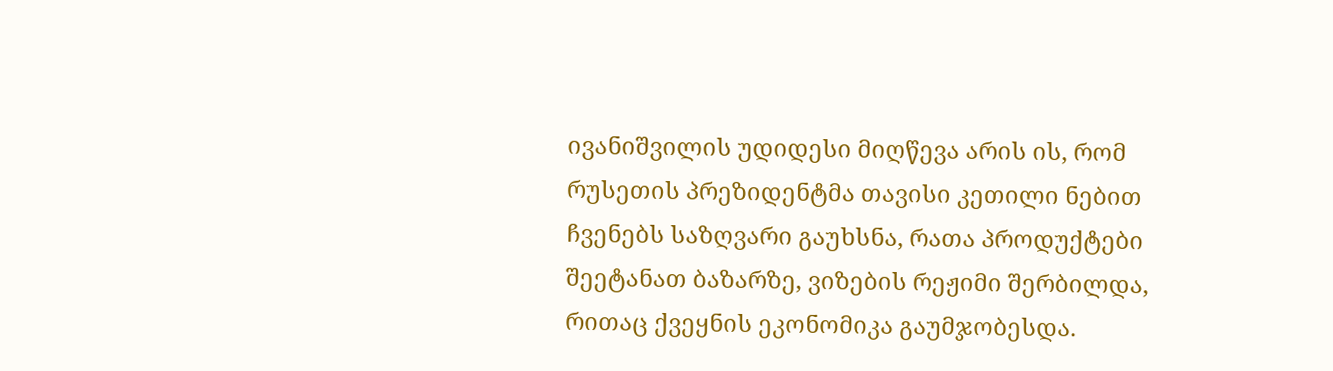ივანიშვილის უდიდესი მიღწევა არის ის, რომ რუსეთის პრეზიდენტმა თავისი კეთილი ნებით ჩვენებს საზღვარი გაუხსნა, რათა პროდუქტები შეეტანათ ბაზარზე, ვიზების რეჟიმი შერბილდა, რითაც ქვეყნის ეკონომიკა გაუმჯობესდა.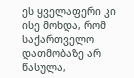ეს ყველაფერი კი ისე მოხდა, რომ საქართველო დათმობაზე არ წასულა,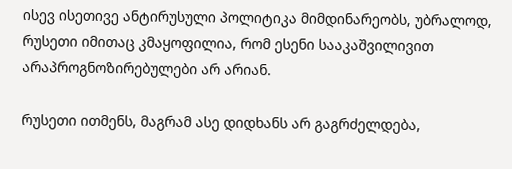ისევ ისეთივე ანტირუსული პოლიტიკა მიმდინარეობს, უბრალოდ, რუსეთი იმითაც კმაყოფილია, რომ ესენი სააკაშვილივით არაპროგნოზირებულები არ არიან.

რუსეთი ითმენს, მაგრამ ასე დიდხანს არ გაგრძელდება,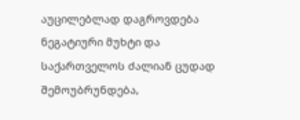აუცილებლად დაგროვდება ნეგატიური მუხტი და საქართველოს ძალიან ცუდად შემოუბრუნდება,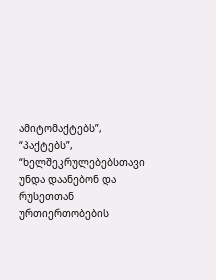ამიტომაქტებს”, “პაქტებს”, “ხელშეკრულებებსთავი უნდა დაანებონ და რუსეთთან ურთიერთობების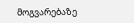მოგვარებაზე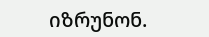იზრუნონ.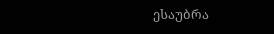ესაუბრა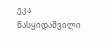ეკა ნასყიდაშვილი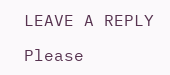LEAVE A REPLY

Please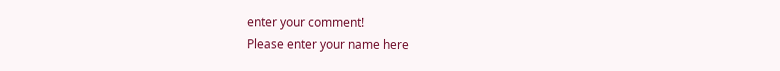enter your comment!
Please enter your name here